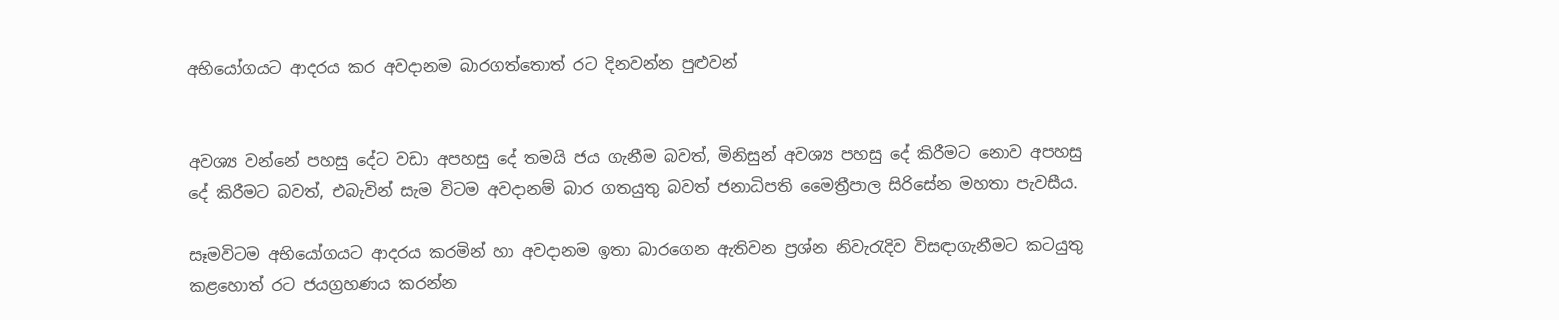අභියෝගයට ආදරය කර අවදානම බාරගත්තොත් රට දිනවන්න පුළුවන්


අවශ්‍ය වන්නේ පහසු දේට වඩා අපහසු දේ තමයි ජය ගැනීම බවත්, මිනිසුන් අවශ්‍ය පහසු දේ කිරීමට නොව අපහසු දේ කිරීමට බවත්, එබැවින් සැම විටම අවදානම් බාර ගතයුතු බවත් ජනාධිපති මෛත්‍රීපාල සිරිසේන මහතා පැවසීය.

සෑමවිටම අභියෝගයට ආදරය කරමින් හා අවදානම ඉතා බාරගෙන ඇතිවන ප්‍රශ්න නිවැරැදිව විසඳාගැනීමට කටයුතු කළහොත් රට ජයග්‍රහණය කරන්න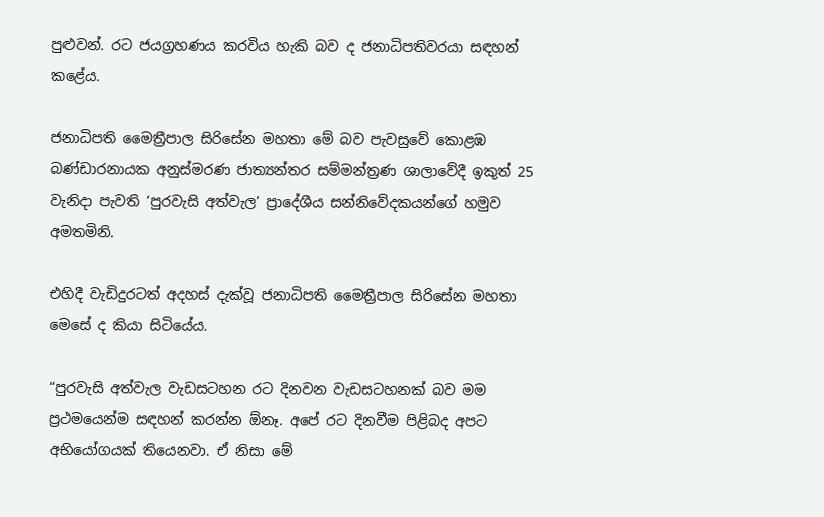පුළුවන්. රට ජයග්‍රහණය කරවිය හැකි බව ද ජනාධිපතිවරයා සඳහන් කළේය.

ජනාධිපති මෛත්‍රීපාල සිරිසේන මහතා මේ බව පැවසුවේ කොළඹ බණ්ඩාරනායක අනුස්මරණ ජාත්‍යන්තර සම්මන්ත්‍රණ ශාලාවේදී ඉකුත් 25 වැනිදා පැවති ‘පුරවැසි අත්වැල’ ප්‍රාදේශීය සන්නිවේදකයන්ගේ හමුව අමතමිනි.

එහිදී වැඩිදුරටත් අදහස් දැක්වූ ජනාධිපති මෛත්‍රීපාල සිරිසේන මහතා මෙසේ ද කියා සිටියේය.

“පුරවැසි අත්වැල වැඩසටහන රට දිනවන වැඩසටහනක් බව මම ප්‍රථමයෙන්ම සඳහන් කරන්න ඕනෑ. අපේ රට දිනවීම පිළිබද අපට අභියෝගයක් තියෙනවා. ඒ නිසා මේ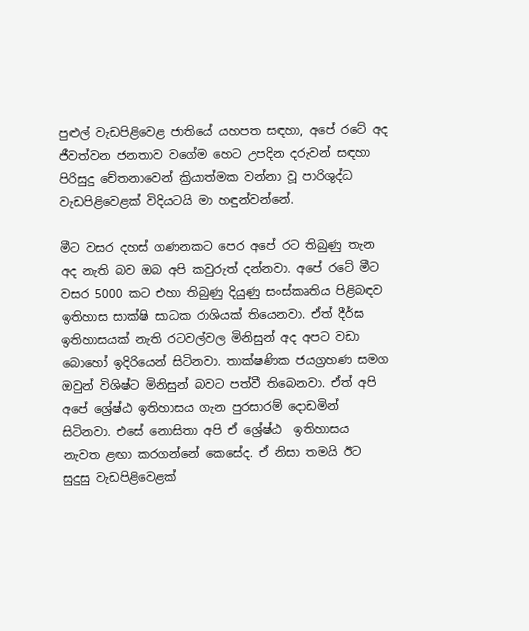පුළුල් වැඩපිළිවෙළ ජාතියේ යහපත සඳහා, අපේ රටේ අද ජීවත්වන ජනතාව වගේම හෙට උපදින දරුවන් සඳහා පිරිසුදු චේතනාවෙන් ක්‍රියාත්මක වන්නා වූ පාරිශුද්ධ වැඩපිළිවෙළක් විදියටයි මා හඳුන්වන්නේ.

මීට වසර දහස් ගණනකට පෙර අපේ රට තිබුණු තැන අද නැති බව ඔබ අපි කවුරුත් දන්නවා. අපේ රටේ මීට වසර 5000 කට එහා තිබුණු දියුණු සංස්කෘතිය පිළිබඳව ඉතිහාස සාක්ෂි සාධක රාශියක් තියෙනවා. ඒත් දීර්ඝ ඉතිහාසයක් නැති රටවල්වල මිනිසුන් අද අපට වඩා බොහෝ ඉදිරියෙන් සිටිනවා. තාක්ෂණික ජයග්‍රහණ සමග ඔවුන් විශිෂ්ට මිනිසුන් බවට පත්වී තිබෙනවා. ඒත් අපි අපේ ශ්‍රේෂ්ඨ ඉතිහාසය ගැන පුරසාරම් දොඩමින් සිටිනවා. එසේ නොසිතා අපි ඒ ශ්‍රේෂ්ඨ  ඉතිහාසය නැවත ළඟා කරගන්නේ කෙසේද. ඒ නිසා තමයි ඊට සුදුසු වැඩපිළිවෙළක්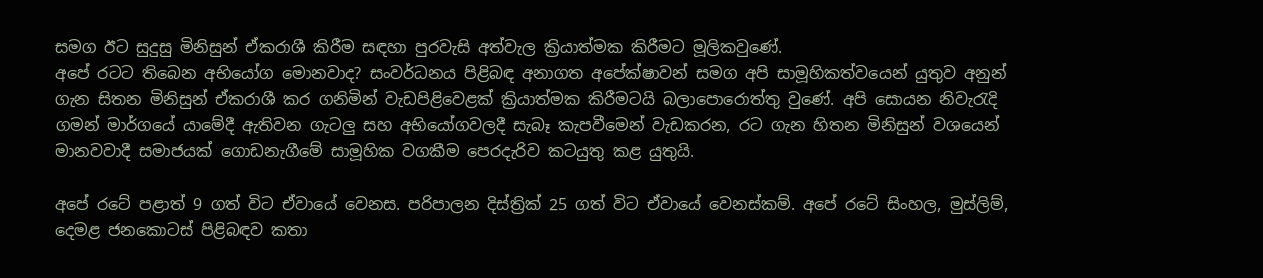සමග ඊට සුදුසු මිනිසුන් ඒකරාශී කිරීම සඳහා පුරවැසි අත්වැල ක්‍රියාත්මක කිරීමට මූලිකවුණේ.
අපේ රටට තිබෙන අභියෝග මොනවාද? සංවර්ධනය පිළිබඳ අනාගත අපේක්ෂාවන් සමග අපි සාමූහිකත්වයෙන් යුතුව අනුන් ගැන සිතන මිනිසුන් ඒකරාශී කර ගනිමින් වැඩපිළිවෙළක් ක්‍රියාත්මක කිරීමටයි බලාපොරොත්තු වුණේ. අපි සොයන නිවැරැදි ගමන් මාර්ගයේ යාමේදී ඇතිවන ගැටලු සහ අභියෝගවලදී සැබෑ කැපවීමෙන් වැඩකරන, රට ගැන හිතන මිනිසුන් වශයෙන් මානවවාදී සමාජයක් ගොඩනැගීමේ සාමූහික වගකීම පෙරදැරිව කටයුතු කළ යුතුයි.

අපේ රටේ පළාත් 9 ගත් විට ඒවායේ වෙනස. පරිපාලන දිස්ත්‍රික් 25 ගත් විට ඒවායේ වෙනස්කම්. අපේ රටේ සිංහල, මුස්ලිම්, දෙමළ ජනකොටස් පිළිබඳව කතා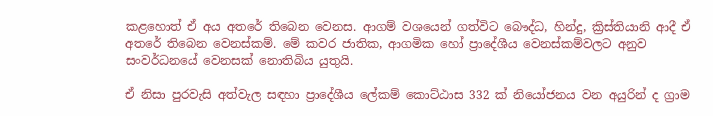කළහොත් ඒ අය අතරේ තිබෙන වෙනස. ආගම් වශයෙන් ගත්විට බෞද්ධ, හින්දු, ක්‍රිස්තියානි ආදී ඒ අතරේ තිබෙන වෙනස්කම්. මේ කවර ජාතික, ආගමික හෝ ප්‍රාදේශීය වෙනස්කම්වලට අනුව සංවර්ධනයේ වෙනසක් නොතිබිය යුතුයි.

ඒ නිසා පුරවැසි අත්වැල සඳහා ප්‍රාදේශීය ලේකම් කොට්ඨාස 332 ක් නියෝජනය වන අයුරින් ද ග්‍රාම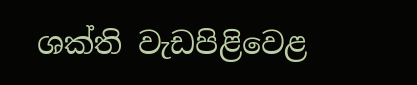ශක්ති වැඩපිළිවෙළ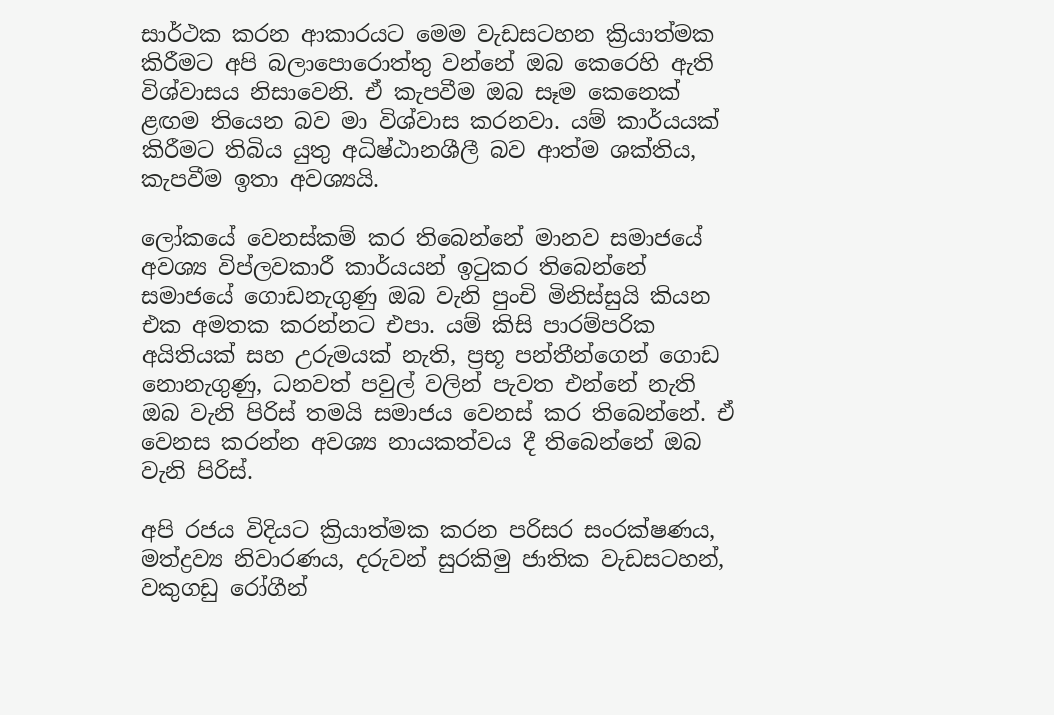සාර්ථක කරන ආකාරයට මෙම වැඩසටහන ක්‍රියාත්මක කිරීමට අපි බලාපොරොත්තු වන්නේ ඔබ කෙරෙහි ඇති විශ්වාසය නිසාවෙනි. ඒ කැපවීම ඔබ සෑම කෙනෙක් ළඟම තියෙන බව මා විශ්වාස කරනවා. යම් කාර්යයක් කිරීමට තිබිය යුතු අධිෂ්ඨානශීලී බව ආත්ම ශක්තිය, කැපවීම ඉතා අවශ්‍යයි.

ලෝකයේ වෙනස්කම් කර තිබෙන්නේ මානව සමාජයේ අවශ්‍ය විප්ලවකාරී කාර්යයන් ඉටුකර තිබෙන්නේ සමාජයේ ගොඩනැගුණු ඔබ වැනි පුංචි මිනිස්සුයි කියන එක අමතක කරන්නට එපා. යම් කිසි පාරම්පරික අයිතියක් සහ උරුමයක් නැති, ප්‍රභූ පන්තීන්ගෙන් ගොඩ නොනැගුණු, ධනවත් පවුල් වලින් පැවත එන්නේ නැති ඔබ වැනි පිරිස් තමයි සමාජය වෙනස් කර තිබෙන්නේ. ඒ වෙනස කරන්න අවශ්‍ය නායකත්වය දී තිබෙන්නේ ඔබ වැනි පිරිස්.

අපි රජය විදියට ක්‍රියාත්මක කරන පරිසර සංරක්ෂණය, මත්ද්‍රව්‍ය නිවාරණය, දරුවන් සුරකිමු ජාතික වැඩසටහන්, වකුගඩු රෝගීන්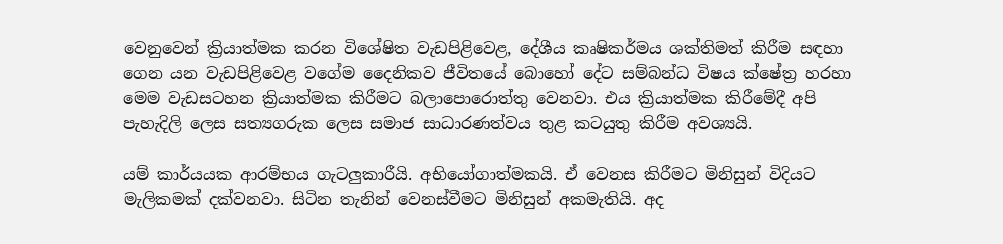වෙනුවෙන් ක්‍රියාත්මක කරන විශේෂිත වැඩපිළිවෙළ, දේශීය කෘෂිකර්මය ශක්තිමත් කිරීම සඳහා ගෙන යන වැඩපිළිවෙළ වගේම දෛනිකව ජීවිතයේ බොහෝ දේට සම්බන්ධ විෂය ක්ෂේත්‍ර හරහා මෙම වැඩසටහන ක්‍රියාත්මක කිරීමට බලාපොරොත්තු වෙනවා. එය ක්‍රියාත්මක කිරීමේදී අපි පැහැදිලි ලෙස සත්‍යගරුක ලෙස සමාජ සාධාරණත්වය තුළ කටයුතු කිරීම අවශ්‍යයි.

යම් කාර්යයක ආරම්භය ගැටලුකාරීයි. අභියෝගාත්මකයි. ඒ වෙනස කිරීමට මිනිසුන් විදියට මැලිකමක් දක්වනවා. සිටින තැනින් වෙනස්වීමට මිනිසුන් අකමැතියි. අද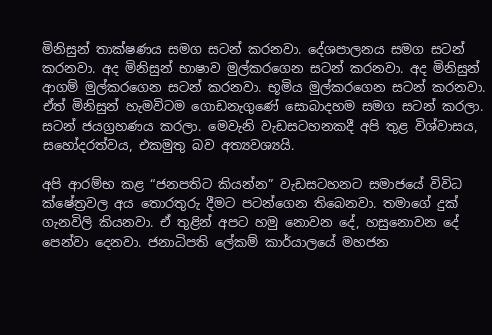මිනිසුන් තාක්ෂණය සමග සටන් කරනවා. දේශපාලනය සමග සටන් කරනවා. අද මිනිසුන් භාෂාව මුල්කරගෙන සටන් කරනවා. අද මිනිසුන් ආගම් මුල්කරගෙන සටන් කරනවා. භූමිය මුල්කරගෙන සටන් කරනවා. ඒත් මිනිසුන් හැමවිටම ගොඩනැගුණේ සොබාදහම සමග සටන් කරලා. සටන් ජයග්‍රහණය කරලා. මෙවැනි වැඩසටහනකදී අපි තුළ විශ්වාසය, සහෝදරත්වය, එකමුතු බව අත්‍යවශ්‍යයි.

අපි ආරම්භ කළ “ජනපතිට කියන්න” වැඩසටහනට සමාජයේ විවිධ ක්ෂේත්‍රවල අය තොරතුරු දීමට පටන්ගෙන තිබෙනවා. තමාගේ දුක් ගැනවිලි කියනවා. ඒ තුළින් අපට හමු නොවන දේ, හසුනොවන දේ පෙන්වා දෙනවා. ජනාධිපති ලේකම් කාර්යාලයේ මහජන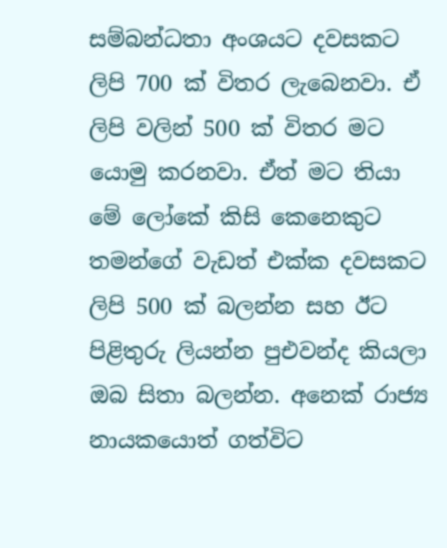සම්බන්ධතා අංශයට දවසකට ලිපි 700 ක් විතර ලැබෙනවා. ඒ ලිපි වලින් 500 ක් විතර මට යොමු කරනවා. ඒත් මට තියා මේ ලෝකේ කිසි කෙනෙකුට තමන්ගේ වැඩත් එක්ක දවසකට ලිපි 500 ක් බලන්න සහ ඊට පිළිතුරු ලියන්න පුඑවන්ද කියලා  ඔබ සිතා බලන්න. අනෙක් රාජ්‍ය නායකයොත් ගත්විට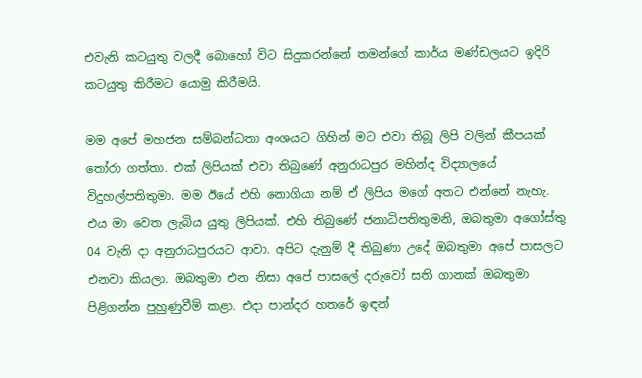එවැනි කටයුතු වලදී බොහෝ විට සිදුකරන්නේ තමන්ගේ කාර්ය මණ්ඩලයට ඉදිරි කටයුතු කිරීමට යොමු කිරීමයි.

මම අපේ මහජන සම්බන්ධතා අංශයට ගිහින් මට එවා තිබූ ලිපි වලින් කීපයක් තෝරා ගත්තා. එක් ලිපියක් එවා තිබුණේ අනුරාධපුර මහින්ද විද්‍යාලයේ විදුහල්පතිතුමා. මම ඊයේ එහි නොගියා නම් ඒ ලිපිය මගේ අතට එන්නේ නැහැ. එය මා වෙත ලැබිය යුතු ලිපියක්. එහි තිබුණේ ජනාධිපතිතුමනි, ඔබතුමා අගෝස්තු 04 වැනි දා අනුරාධපුරයට ආවා. අපිට දැනුම් දී තිබුණා උදේ ඔබතුමා අපේ පාසලට එනවා කියලා. ඔබතුමා එන නිසා අපේ පාසලේ දරුවෝ සති ගානක් ඔබතුමා පිළිගන්න පුහුණුවීම් කළා. එදා පාන්දර හතරේ ඉඳන්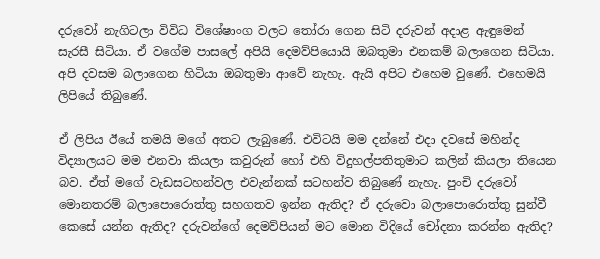දරුවෝ නැගිටලා විවිධ විශේෂාංග වලට තෝරා ගෙන සිටි දරුවන් අදාළ ඇඳුමෙන් සැරසී සිටියා. ඒ වගේම පාසලේ අපියි දෙමව්පියොයි ඔබතුමා එනකම් බලාගෙන සිටියා. අපි දවසම බලාගෙන හිටියා ඔබතුමා ආවේ නැහැ. ඇයි අපිට එහෙම වුණේ. එහෙමයි ලිපියේ තිබුණේ.

ඒ ලිපිය ඊයේ තමයි මගේ අතට ලැබුණේ. එවිටයි මම දන්නේ එදා දවසේ මහින්ද විද්‍යාලයට මම එනවා කියලා කවුරුන් හෝ එහි විදුහල්පතිතුමාට කලින් කියලා තියෙන බව. ඒත් මගේ වැඩසටහන්වල එවැන්නක් සටහන්ව තිබුණේ නැහැ. පුංචි දරුවෝ මොනතරම් බලාපොරොත්තු සහගතව ඉන්න ඇතිද? ඒ දරුවො බලාපොරොත්තු සුන්වී කෙසේ යන්න ඇතිද? දරුවන්ගේ දෙමව්පියන් මට මොන විදියේ චෝදනා කරන්න ඇතිද?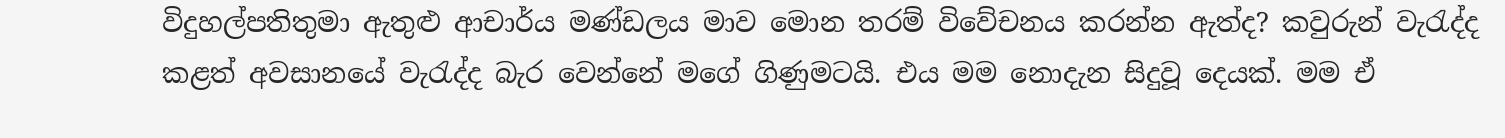විදුහල්පතිතුමා ඇතුළු ආචාර්ය මණ්ඩලය මාව මොන තරම් විවේචනය කරන්න ඇත්ද? කවුරුන් වැරැද්ද කළත් අවසානයේ වැරැද්ද බැර වෙන්නේ මගේ ගිණුමටයි. එය මම නොදැන සිදුවූ දෙයක්. මම ඒ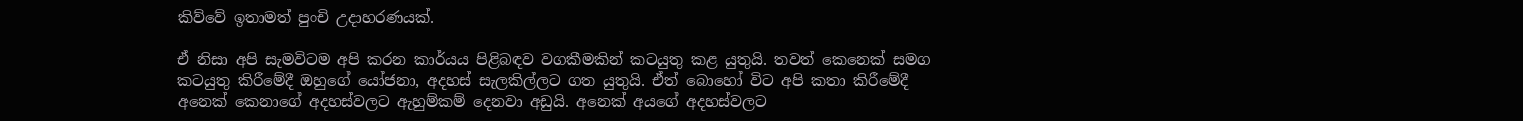කිව්වේ ඉතාමත් පුංචි උදාහරණයක්.

ඒ නිසා අපි සැමවිටම අපි කරන කාර්යය පිළිබඳව වගකීමකින් කටයුතු කළ යුතුයි. තවත් කෙනෙක් සමග කටයුතු කිරීමේදී ඔහුගේ යෝජනා, අදහස් සැලකිල්ලට ගත යුතුයි. ඒත් බොහෝ විට අපි කතා කිරීමේදී අනෙක් කෙනාගේ අදහස්වලට ඇහුම්කම් දෙනවා අඩුයි. අනෙක් අයගේ අදහස්වලට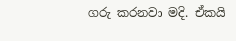ගරු කරනවා මදි. ඒකයි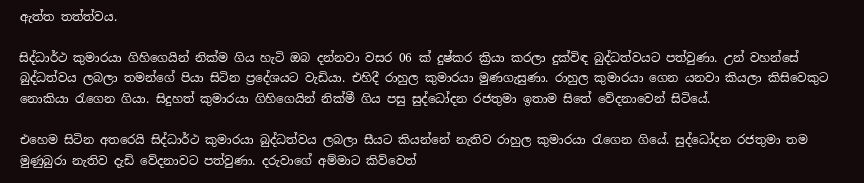ඇත්ත තත්ත්වය.

සිද්ධාර්ථ කුමාරයා ගිහිගෙයින් නික්ම ගිය හැටි ඔබ දන්නවා වසර 06 ක් දුෂ්කර ක්‍රියා කරලා දුක්විඳ බුද්ධත්වයට පත්වුණා. උන් වහන්සේ බුද්ධත්වය ලබලා තමන්ගේ පියා සිටින ප්‍රදේශයට වැඩියා. එහිදී රාහුල කුමාරයා මුණගැසුණා. රාහුල කුමාරයා ගෙන යනවා කියලා කිසිවෙකුට නොකියා රැගෙන ගියා. සිදුහත් කුමාරයා ගිහිගෙයින් නික්මී ගිය පසු සුද්ධෝදන රජතුමා ඉතාම සිතේ වේදනාවෙන් සිටියේ.

එහෙම සිටින අතරෙයි සිද්ධාර්ථ කුමාරයා බුද්ධත්වය ලබලා සීයට කියන්නේ නැතිව රාහුල කුමාරයා රැගෙන ගියේ. සුද්ධෝදන රජතුමා තම මුණුබුරා නැතිව දැඩි වේදනාවට පත්වුණා. දරුවාගේ අම්මාට කිව්වෙත්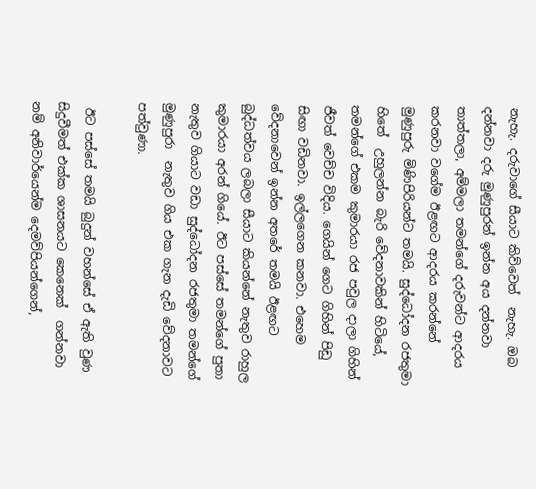නැහැ. දරුවාගේ සීයාට කිව්වෙත්  නැහැ. ඔබ දන්නවා දරු මුණුපුරන් ඉන්න අය දන්නවා තාත්තලා, අම්මලා තමන්ගේ දරුවන්ට ආදරය කරනවා වගේම ඊළඟට ආදරය කරන්නේ මුණුපුරු මිණිපිරියන්ට තමයි. සුද්ධෝදන රජතුමා  හිතේ  උහුලන්න බැරි වේදනාවකින් හිටියේ,  තමන්ගේ එකම කුමාරයා රජ පවුල දාලා ගිහින් ජීවත් වෙච්ච විදිය. ගෙයින් ගෙට ගිහින් පිඩු සිඟා වඩිනවා. ඉල්ලගෙන කනවා. එහෙම වේදනාවෙන් ඉන්න අතරේ තමයි ඊළඟට බුද්ධත්වය ලබලා සීයාට කියන්නේ නැතුව රාහුල කුමාරයා අරන් ගියේ. ඊට පස්සේ තමන්ගේ පුතා නැතුව ගියාට වඩා සුද්ධෝදන රජතුමා තමන්ගේ මුණුපුරා  නැතුව ගිය එක ගැන දැඩි වේදනාවට පත්වුණා.

 ඊට පස්සේ තමයි බුදුන් වහන්සේ ඒ ඇති වුණ සිදුවීමත් එක්ක ශාසනයට කෙනෙක්  ගන්නවා නම් අනිවාර්යෙන්ම දෙමව්පියන්ගෙන්,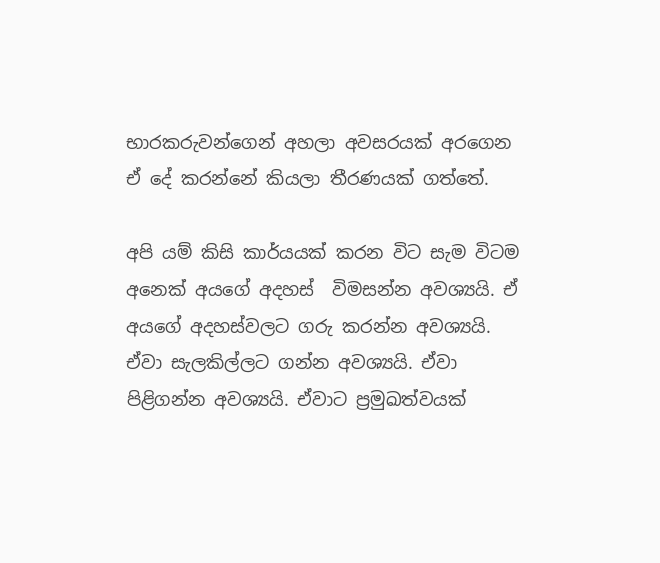භාරකරුවන්ගෙන් අහලා අවසරයක් අරගෙන ඒ දේ කරන්නේ කියලා තීරණයක් ගත්තේ.

අපි යම් කිසි කාර්යයක් කරන විට සැම විටම අනෙක් අයගේ අදහස්  විමසන්න අවශ්‍යයි. ඒ අයගේ අදහස්වලට ගරු කරන්න අවශ්‍යයි. ඒවා සැලකිල්ලට ගන්න අවශ්‍යයි. ඒවා පිළිගන්න අවශ්‍යයි. ඒවාට ප්‍රමුඛත්වයක්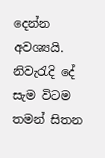දෙන්න අවශ්‍යයි. නිවැරැදි දේ  සැම විටම තමන් සිතන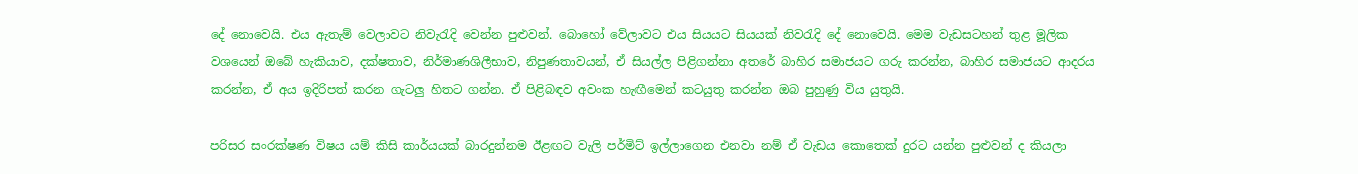දේ නොවෙයි. එය ඇතැම් වෙලාවට නිවැරැදි වෙන්න පුළුවන්. බොහෝ වේලාවට එය සියයට සියයක් නිවරැදි දේ නොවෙයි. මෙම වැඩසටහන් තුළ මූලික වශයෙන් ඔබේ හැකියාව, දක්ෂතාව, නිර්මාණශිලීභාව, නිපුණතාවයන්, ඒ සියල්ල පිළිගන්නා අතරේ බාහිර සමාජයට ගරු කරන්න, බාහිර සමාජයට ආදරය කරන්න, ඒ අය ඉදිරිපත් කරන ගැටලු හිතට ගන්න. ඒ පිළිබඳව අවංක හැඟීමෙන් කටයුතු කරන්න ඔබ පුහුණු විය යුතුයි.

පරිසර සංරක්ෂණ විෂය යම් කිසි කාර්යයක් බාරදුන්නම ඊළඟට වැලි පර්මිට් ඉල්ලාගෙන එනවා නම් ඒ වැඩය කොතෙක් දුරට යන්න පුළුවන් ද කියලා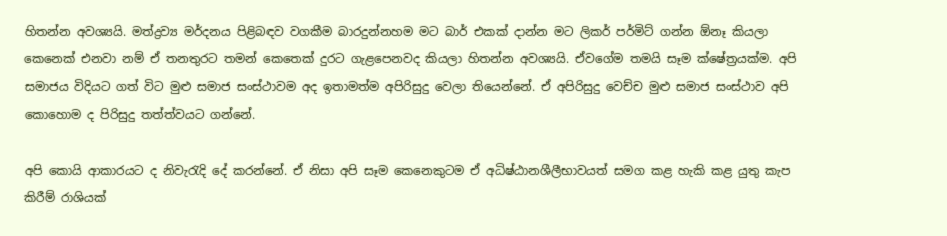හිතන්න අවශ්‍යයි. මත්ද්‍රව්‍ය මර්දනය පිළිබඳව වගකීම බාරදුන්නහම මට බාර් එකක් දාන්න මට ලිකර් පර්මිට් ගන්න ඕනෑ කියලා කෙනෙක් එනවා නම් ඒ තනතුරට තමන් කෙතෙක් දුරට ගැළපෙනවද කියලා හිතන්න අවශ්‍යයි. ඒවගේම තමයි සෑම ක්ෂේත්‍රයක්ම. අපි සමාජය විදියට ගත් විට මුළු සමාජ සංස්ථාවම අද ඉතාමත්ම අපිරිසුදු වෙලා තියෙන්නේ. ඒ අපිරිසුදු වෙච්ච මුළු සමාජ සංස්ථාව අපි කොහොම ද පිරිසුදු තත්ත්වයට ගන්නේ.

අපි කොයි ආකාරයට ද නිවැරැදි දේ කරන්නේ. ඒ නිසා අපි සෑම කෙනෙකුටම ඒ අධිෂ්ඨානශීලීභාවයත් සමග කළ හැකි කළ යුතු කැප කිරීම් රාශියක්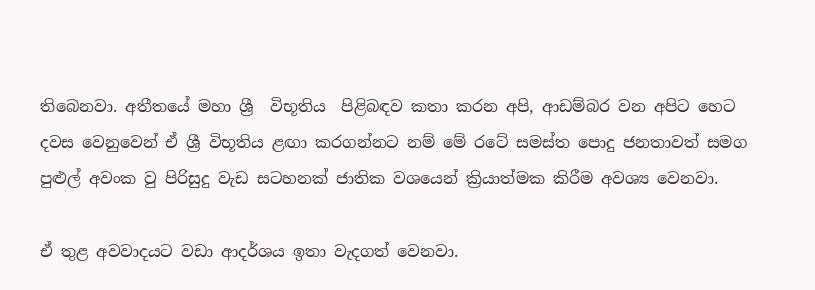තිබෙනවා. අතීතයේ මහා ශ්‍රී  විභූතිය  පිළිබඳව කතා කරන අපි, ආඩම්බර වන අපිට හෙට දවස වෙනුවෙන් ඒ ශ්‍රී විභූතිය ළඟා කරගන්නට නම් මේ රටේ සමස්ත පොදු ජනතාවත් සමග පුළුල් අවංක වු පිරිසුදු වැඩ සටහනක් ජාතික වශයෙන් ක්‍රියාත්මක කිරීම අවශ්‍ය වෙනවා.

ඒ තුළ අවවාදයට වඩා ආදර්ශය ඉතා වැදගත් වෙනවා.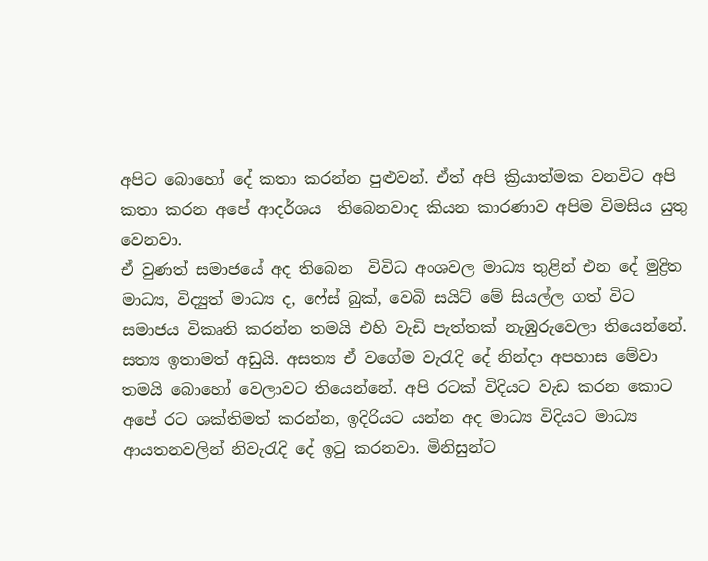අපිට බොහෝ දේ කතා කරන්න පුළුවන්. ඒත් අපි ක්‍රියාත්මක වනවිට අපි කතා කරන අපේ ආදර්ශය  තිබෙනවාද කියන කාරණාව අපිම විමසිය යුතු වෙනවා.
ඒ වුණත් සමාජයේ අද තිබෙන  විවිධ අංශවල මාධ්‍ය තුළින් එන දේ මුද්‍රිත මාධ්‍ය, විද්‍යුත් මාධ්‍ය ද, ෆේස් බුක්, වෙබි සයිට් මේ සියල්ල ගත් විට සමාජය විකෘති කරන්න තමයි එහි වැඩි පැත්තක් නැඹුරුවෙලා තියෙන්නේ. සත්‍ය ඉතාමත් අඩුයි. අසත්‍ය ඒ වගේම වැරැදි දේ නින්දා අපහාස මේවා තමයි බොහෝ වෙලාවට තියෙන්නේ. අපි රටක් විදියට වැඩ කරන කොට අපේ රට ශක්තිමත් කරන්න, ඉදිරියට යන්න අද මාධ්‍ය විදියට මාධ්‍ය ආයතනවලින් නිවැරැදි දේ ඉටු කරනවා. මිනිසුන්ට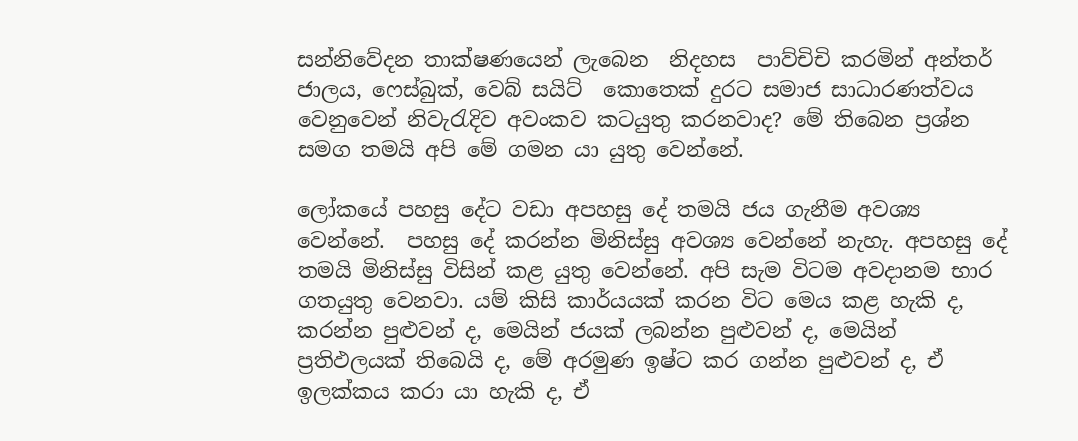සන්නිවේදන තාක්ෂණයෙන් ලැබෙන  නිදහස  පාව්චිචි කරමින් අන්තර් ජාලය, ෆෙස්බුක්, වෙබ් සයිට්  කොතෙක් දුරට සමාජ සාධාරණත්වය වෙනුවෙන් නිවැරැදිව අවංකව කටයුතු කරනවාද? මේ තිබෙන ප්‍රශ්න සමග තමයි අපි මේ ගමන යා යුතු වෙන්නේ.

ලෝකයේ පහසු දේට වඩා අපහසු දේ තමයි ජය ගැනීම අවශ්‍ය වෙන්නේ.  පහසු දේ කරන්න මිනිස්සු අවශ්‍ය වෙන්නේ නැහැ. අපහසු දේ තමයි මිනිස්සු විසින් කළ යුතු වෙන්නේ. අපි සැම විටම අවදානම භාර ගතයුතු වෙනවා. යම් කිසි කාර්යයක් කරන විට මෙය කළ හැකි ද, කරන්න පුළුවන් ද, මෙයින් ජයක් ලබන්න පුළුවන් ද, මෙයින් ප්‍රතිඵලයක් තිබෙයි ද, මේ අරමුණ ඉෂ්ට කර ගන්න පුළුවන් ද, ඒ ඉලක්කය කරා යා හැකි ද, ඒ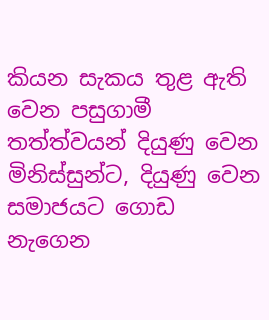කියන සැකය තුළ ඇති වෙන පසුගාමී තත්ත්වයන් දියුණු වෙන මිනිස්සුන්ට, දියුණු වෙන සමාජයට ගොඩ නැගෙන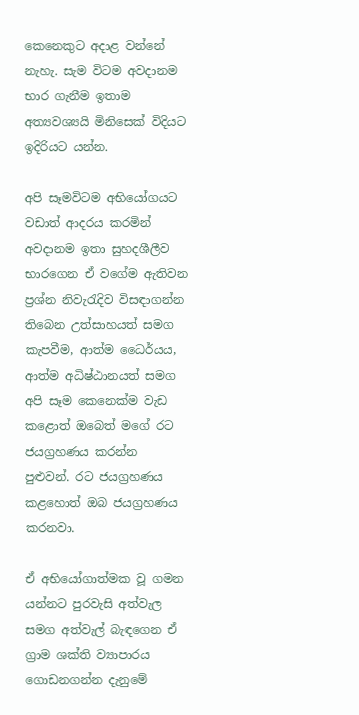කෙනෙකුට අදාළ වන්නේ නැහැ. සැම විටම අවදානම භාර ගැනීම ඉතාම අත්‍යවශ්‍යයි මිනිසෙක් විදියට ඉදිරියට යන්න.

අපි සෑමවිටම අභියෝගයට වඩාත් ආදරය කරමින් අවදානම ඉතා සුහදශීලීව භාරගෙන ඒ වගේම ඇතිවන ප්‍රශ්න නිවැරැදිව විසඳාගන්න තිබෙන උත්සාහයත් සමග කැපවීම, ආත්ම ධෛර්යය, ආත්ම අධිෂ්ඨානයත් සමග අපි සෑම කෙනෙක්ම වැඩ කළොත් ඔබෙත් මගේ රට ජයග්‍රහණය කරන්න පුළුවන්. රට ජයග්‍රහණය කළහොත් ඔබ ජයග්‍රහණය කරනවා.

ඒ අභියෝගාත්මක වූ ගමන යන්නට පුරවැසි අත්වැල සමග අත්වැල් බැඳගෙන ඒ ග්‍රාම ශක්ති ව්‍යාපාරය ගොඩනගන්න දැනුමේ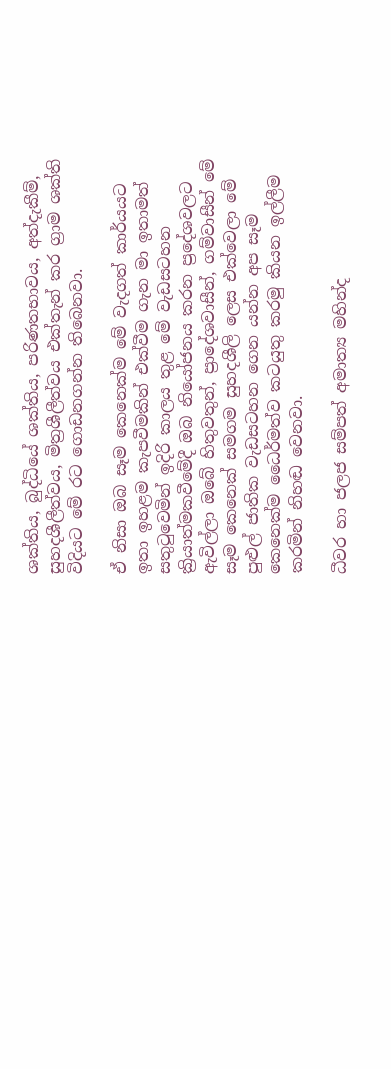ශක්තිය, බුද්ධියේ ශක්තිය, පරිණතභාවය, අත්දැකීම්, සුහදශීලීත්වය, මිත්‍රශීලීත්වය එක්තැන් කර ග්‍රාම ශක්ති විදියට මේ රට ගොඩනගන්න තිබෙනවා.

ඒ නිසා ඔබ සෑම කෙනෙක්ම මේ වැදගත් කාර්යයට ඉතා ඉහළම කැපවීමකින් එක්වීම ගැන මා ඉතාමත් සතුටුවෙමින් ඉදිරි කාලය තුළ මේ වැඩසටහන ක්‍රියාත්මකවීමේදී ඔබ නියෝජනය කරන ප්‍රදේශවලට ඇවිල්ලා ඔබේ හිතුවතුන්, ප්‍රාදේශවාසීන්, ගම්වාසීන් මේ සෑම කෙනෙක් සමගම සුහදශීලි ලෙස එක්වෙලා මේ පුළුල් ජාතික වැඩසටහන ගෙන යන්න අප සෑම කෙනෙක්ම ධෛර්මත්ව කටයුතු කරමු කියන ඉල්ලීම කරමින් නිහඬ වෙනවා.

ධීවර හා ජලජ සම්පත් අමාත්‍ය මහින්ද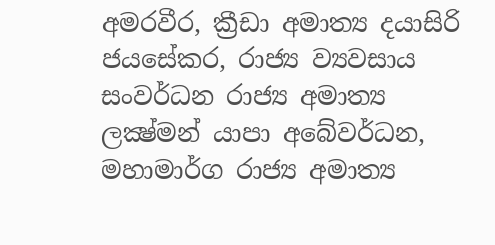අමරවීර, ක්‍රීඩා අමාත්‍ය දයාසිරි ජයසේකර, රාජ්‍ය ව්‍යවසාය සංවර්ධන රාජ්‍ය අමාත්‍ය ලක්‍ෂ්මන් යාපා අබේවර්ධන, මහාමාර්ග රාජ්‍ය අමාත්‍ය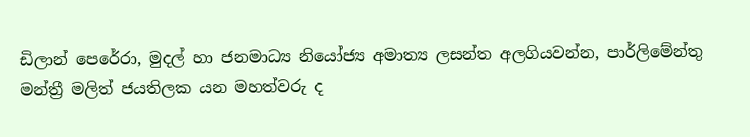ඩිලාන් පෙරේරා, මුදල් හා ජනමාධ්‍ය නියෝජ්‍ය අමාත්‍ය ලසන්ත අලගියවන්න, පාර්ලිමේන්තු මන්ත්‍රී මලිත් ජයතිලක යන මහත්වරු ද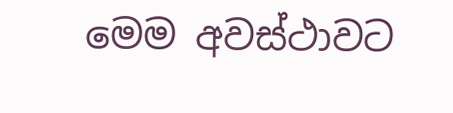මෙම අවස්ථාවට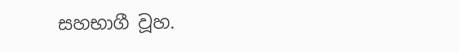සහභාගී වූහ.